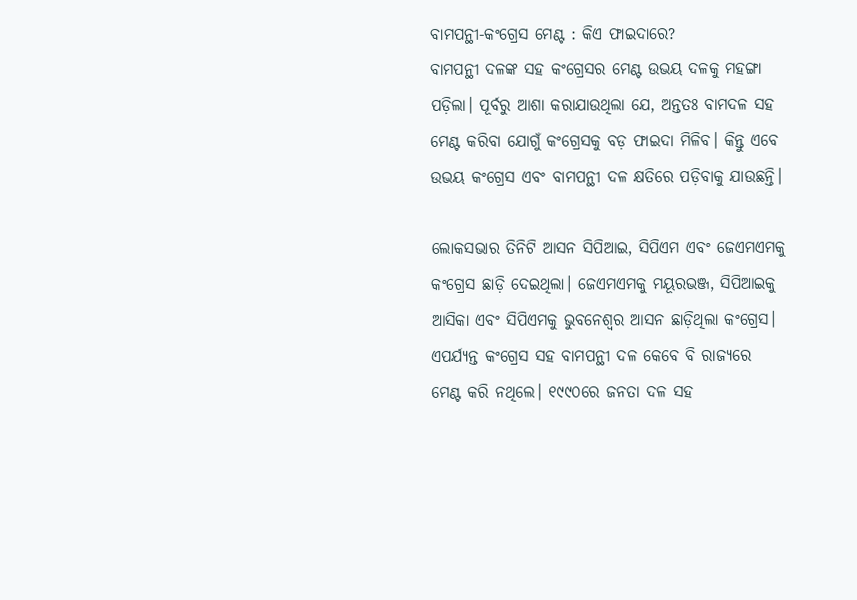ବାମପନ୍ଥୀ-କଂଗ୍ରେସ ମେଣ୍ଟ : କିଏ ଫାଇଦାରେ?
ବାମପନ୍ଥୀ ଦଳଙ୍କ ସହ କଂଗ୍ରେସର ମେଣ୍ଟ ଉଭୟ ଦଳକୁ ମହଙ୍ଗା ପଡ଼ିଲା। ପୂର୍ବରୁ ଆଶା କରାଯାଉଥିଲା ଯେ, ଅନ୍ତତଃ ବାମଦଳ ସହ ମେଣ୍ଟ କରିବା ଯୋଗୁଁ କଂଗ୍ରେସକୁ ବଡ଼ ଫାଇଦା ମିଳିବ। କିନ୍ତୁ ଏବେ ଉଭୟ କଂଗ୍ରେସ ଏବଂ ବାମପନ୍ଥୀ ଦଳ କ୍ଷତିରେ ପଡ଼ିବାକୁ ଯାଉଛନ୍ତି।

ଲୋକସଭାର ତିନିଟି ଆସନ ସିପିଆଇ, ସିପିଏମ ଏବଂ ଜେଏମଏମକୁ କଂଗ୍ରେସ ଛାଡ଼ି ଦେଇଥିଲା। ଜେଏମଏମକୁ ମୟୂରଭଞ୍ଜ, ସିପିଆଇକୁ ଆସିକା ଏବଂ ସିପିଏମକୁ ଭୁବନେଶ୍ୱର ଆସନ ଛାଡ଼ିଥିଲା କଂଗ୍ରେସ।
ଏପର୍ଯ୍ୟନ୍ତ କଂଗ୍ରେସ ସହ ବାମପନ୍ଥୀ ଦଳ କେବେ ବି ରାଜ୍ୟରେ ମେଣ୍ଟ କରି ନଥିଲେ। ୧୯୯୦ରେ ଜନତା ଦଳ ସହ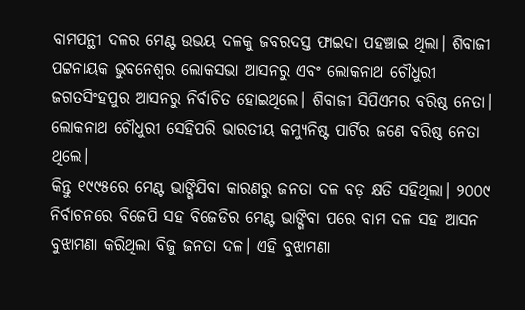ବାମପନ୍ଥୀ ଦଳର ମେଣ୍ଟ ଉଭୟ ଦଳକୁ ଜବରଦସ୍ତ ଫାଇଦା ପହଞ୍ଚାଇ ଥିଲା। ଶିବାଜୀ ପଟ୍ଟନାୟକ ଭୁବନେଶ୍ୱର ଲୋକସଭା ଆସନରୁ ଏବଂ ଲୋକନାଥ ଚୌଧୁରୀ ଜଗତସିଂହପୁର ଆସନରୁ ନିର୍ବାଚିତ ହୋଇଥିଲେ। ଶିବାଜୀ ସିପିଏମର ବରିଷ୍ଠ ନେତା। ଲୋକନାଥ ଚୌଧୁରୀ ସେହିପରି ଭାରତୀୟ କମ୍ୟୁନିଷ୍ଟ ପାର୍ଟିର ଜଣେ ବରିଷ୍ଠ ନେତା ଥିଲେ।
କିନ୍ତୁ ୧୯୯୫ରେ ମେଣ୍ଟ ଭାଙ୍ଗିଯିବା କାରଣରୁ ଜନତା ଦଳ ବଡ଼ କ୍ଷତି ସହିଥିଲା। ୨୦୦୯ ନିର୍ବାଚନରେ ବିଜେପି ସହ ବିଜେଡିର ମେଣ୍ଟ ଭାଙ୍ଗିବା ପରେ ବାମ ଦଳ ସହ ଆସନ ବୁଝାମଣା କରିଥିଲା ବିଜୁ ଜନତା ଦଳ। ଏହି ବୁଝାମଣା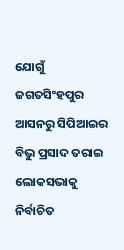ଯୋଗୁଁ ଜଗତସିଂହପୁର ଆସନରୁ ସିପିଆଇର ବିଭୁ ପ୍ରସାଦ ତରାଇ ଲୋକସଭାକୁ ନିର୍ବାଚିତ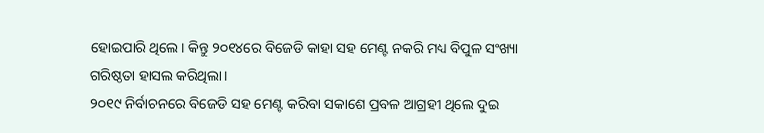ହୋଇପାରି ଥିଲେ। କିନ୍ତୁ ୨୦୧୪ରେ ବିଜେଡି କାହା ସହ ମେଣ୍ଟ ନକରି ମଧ୍ୟ ବିପୁଳ ସଂଖ୍ୟା ଗରିଷ୍ଠତା ହାସଲ କରିଥିଲା।
୨୦୧୯ ନିର୍ବାଚନରେ ବିଜେଡି ସହ ମେଣ୍ଟ କରିବା ସକାଶେ ପ୍ରବଳ ଆଗ୍ରହୀ ଥିଲେ ଦୁଇ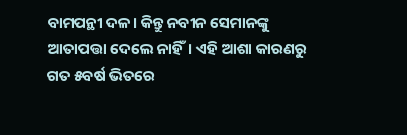ବାମପନ୍ଥୀ ଦଳ। କିନ୍ତୁ ନବୀନ ସେମାନଙ୍କୁ ଆତାପତ୍ତା ଦେଲେ ନାହିଁ। ଏହି ଆଶା କାରଣରୁ ଗତ ୫ବର୍ଷ ଭିତରେ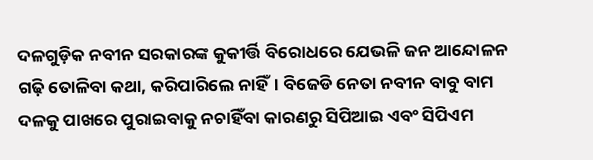ଦଳଗୁଡ଼ିକ ନବୀନ ସରକାରଙ୍କ କୁକୀର୍ତ୍ତି ବିରୋଧରେ ଯେଭଳି ଜନ ଆନ୍ଦୋଳନ ଗଢ଼ି ତୋଳିବା କଥା, କରିପାରିଲେ ନାହିଁ। ବିଜେଡି ନେତା ନବୀନ ବାବୁ ବାମ ଦଳକୁ ପାଖରେ ପୁରାଇବାକୁ ନଚାହିଁବା କାରଣରୁ ସିପିଆଇ ଏବଂ ସିପିଏମ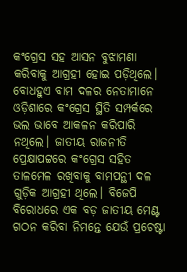କଂଗ୍ରେସ ସହ ଆସନ ବୁଝାମଣା କରିବାକୁ ଆଗ୍ରହୀ ହୋଇ ପଡ଼ିଥିଲେ।
ବୋଧହୁଏ ବାମ ଦଳର ନେତାମାନେ ଓଡ଼ିଶାରେ କଂଗ୍ରେସ ସ୍ଥିତି ସମ୍ପର୍କରେ ଭଲ ଭାବେ ଆକଳନ କରିପାରି ନଥିଲେ। ଜାତୀୟ ରାଜନୀତି ପ୍ରେକ୍ଷାପଟ୍ଟରେ କଂଗ୍ରେସ ସହିତ ତାଳମେଳ ରଖିବାକୁ ବାମପନ୍ଥୀ ଦଳ ଗୁଡ଼ିକ ଆଗ୍ରହୀ ଥିଲେ। ବିଜେପି ବିରୋଧରେ ଏକ ବଡ଼ ଜାତୀୟ ମେଣ୍ଟ ଗଠନ କରିବା ନିମନ୍ତେ ଯେଉଁ ପ୍ରଚେଷ୍ଟା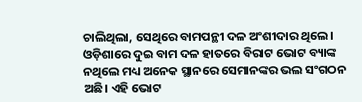ଚାଲିଥିଲା, ସେଥିରେ ବାମପନ୍ଥୀ ଦଳ ଅଂଶୀଦାର ଥିଲେ।
ଓଡ଼ିଶାରେ ଦୁଇ ବାମ ଦଳ ହାତରେ ବିରାଟ ଭୋଟ ବ୍ୟାଙ୍କ ନଥିଲେ ମଧ୍ୟ ଅନେକ ସ୍ଥାନରେ ସେମାନଙ୍କର ଭଲ ସଂଗଠନ ଅଛି। ଏହି ଭୋଟ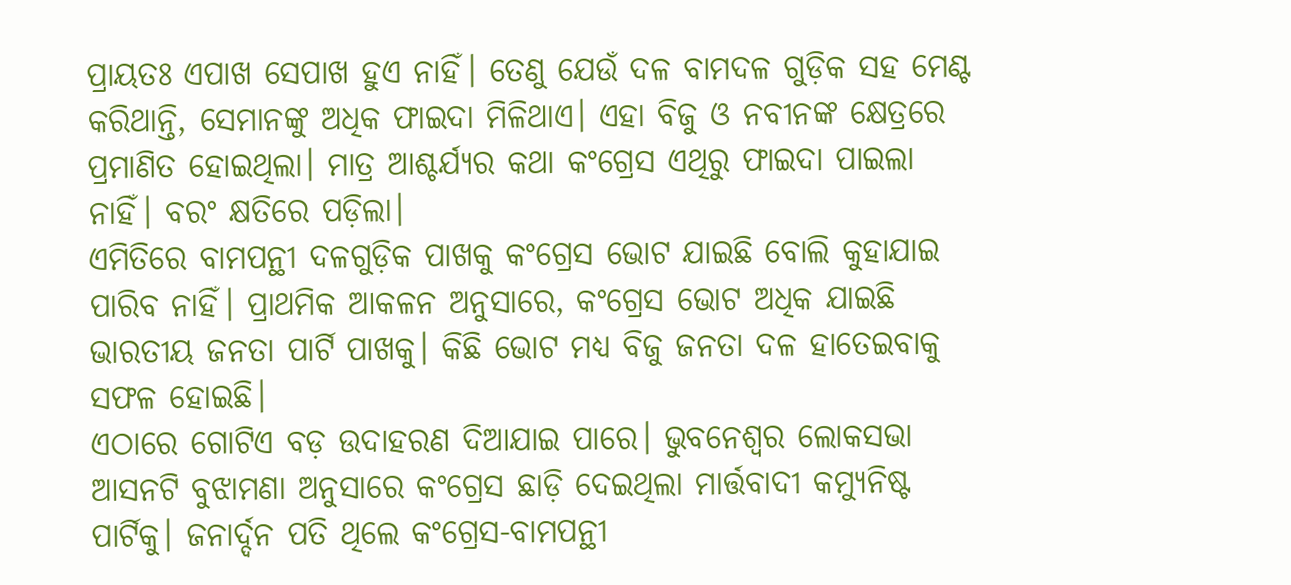ପ୍ରାୟତଃ ଏପାଖ ସେପାଖ ହୁଏ ନାହିଁ। ତେଣୁ ଯେଉଁ ଦଳ ବାମଦଳ ଗୁଡ଼ିକ ସହ ମେଣ୍ଟ କରିଥାନ୍ତି, ସେମାନଙ୍କୁ ଅଧିକ ଫାଇଦା ମିଳିଥାଏ। ଏହା ବିଜୁ ଓ ନବୀନଙ୍କ କ୍ଷେତ୍ରରେ ପ୍ରମାଣିତ ହୋଇଥିଲା। ମାତ୍ର ଆଶ୍ଚର୍ଯ୍ୟର କଥା କଂଗ୍ରେସ ଏଥିରୁ ଫାଇଦା ପାଇଲା ନାହିଁ। ବରଂ କ୍ଷତିରେ ପଡ଼ିଲା।
ଏମିତିରେ ବାମପନ୍ଥୀ ଦଳଗୁଡ଼ିକ ପାଖକୁ କଂଗ୍ରେସ ଭୋଟ ଯାଇଛି ବୋଲି କୁହାଯାଇ ପାରିବ ନାହିଁ। ପ୍ରାଥମିକ ଆକଳନ ଅନୁସାରେ, କଂଗ୍ରେସ ଭୋଟ ଅଧିକ ଯାଇଛି ଭାରତୀୟ ଜନତା ପାର୍ଟି ପାଖକୁ। କିଛି ଭୋଟ ମଧ୍ୟ ବିଜୁ ଜନତା ଦଳ ହାତେଇବାକୁ ସଫଳ ହୋଇଛି।
ଏଠାରେ ଗୋଟିଏ ବଡ଼ ଉଦାହରଣ ଦିଆଯାଇ ପାରେ। ଭୁବନେଶ୍ୱର ଲୋକସଭା ଆସନଟି ବୁଝାମଣା ଅନୁସାରେ କଂଗ୍ରେସ ଛାଡ଼ି ଦେଇଥିଲା ମାର୍ତ୍ତବାଦୀ କମ୍ୟୁନିଷ୍ଟ ପାର୍ଟିକୁ। ଜନାର୍ଦ୍ଦନ ପତି ଥିଲେ କଂଗ୍ରେସ-ବାମପନ୍ଥୀ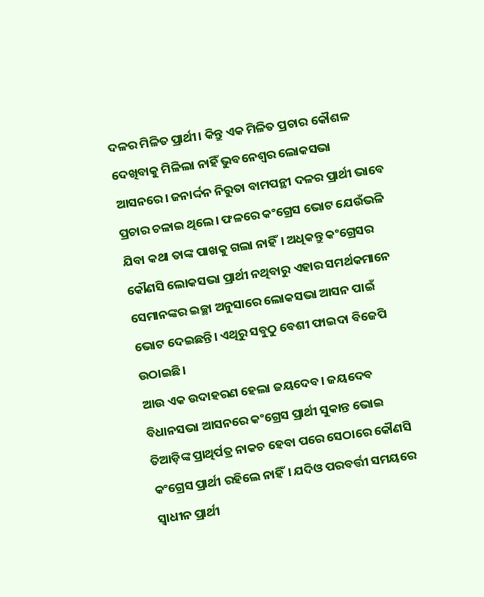ଦଳର ମିଳିତ ପ୍ରାର୍ଥୀ। କିନ୍ତୁ ଏକ ମିଳିତ ପ୍ରଚାର କୌଶଳ ଦେଖିବାକୁ ମିଳିଲା ନାହିଁ ଭୁବନେଶ୍ୱର ଲୋକସଭା ଆସନରେ। ଜନାର୍ଦ୍ଦନ ନିରୁତା ବାମପନ୍ଥୀ ଦଳର ପ୍ରାର୍ଥୀ ଭାବେ ପ୍ରଚାର ଚଳାଇ ଥିଲେ। ଫଳରେ କଂଗ୍ରେସ ଭୋଟ ଯେଉଁଭଳି ଯିବା କଥା ତାଙ୍କ ପାଖକୁ ଗଲା ନାହିଁ। ଅଧିକନ୍ତୁ କଂଗ୍ରେସର କୌଣସି ଲୋକସଭା ପ୍ରାର୍ଥୀ ନଥିବାରୁ ଏହାର ସମର୍ଥକମାନେ ସେମାନଙ୍କର ଇଚ୍ଛା ଅନୁସାରେ ଲୋକସଭା ଆସନ ପାଇଁ ଭୋଟ ଦେଇଛନ୍ତି। ଏଥିରୁ ସବୁଠୁ ବେଶୀ ଫାଇଦା ବିଜେପି ଉଠାଇଛି।
ଆଉ ଏକ ଉଦାହରଣ ହେଲା ଜୟଦେବ। ଜୟଦେବ ବିଧାନସଭା ଆସନରେ କଂଗ୍ରେସ ପ୍ରାର୍ଥୀ ସୁକାନ୍ତ ଭୋଇ ତିଆଡ଼ିଙ୍କ ପ୍ରାଥିର୍ପତ୍ର ନାକଚ ହେବା ପରେ ସେଠାରେ କୌଣସି କଂଗ୍ରେସ ପ୍ରାର୍ଥୀ ରହିଲେ ନାହିଁ। ଯଦିଓ ପରବର୍ତ୍ତୀ ସମୟରେ ସ୍ୱାଧୀନ ପ୍ରାର୍ଥୀ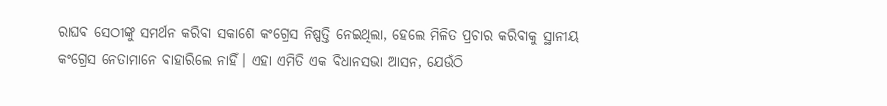ରାଘବ ସେଠୀଙ୍କୁ ସମର୍ଥନ କରିବା ସକାଶେ କଂଗ୍ରେସ ନିଷ୍ପତ୍ତି ନେଇଥିଲା, ହେଲେ ମିଳିତ ପ୍ରଚାର କରିବାକୁ ସ୍ଥାନୀୟ କଂଗ୍ରେସ ନେତାମାନେ ବାହାରିଲେ ନାହିଁ। ଏହା ଏମିତି ଏକ ବିଧାନସଭା ଆସନ, ଯେଉଁଠି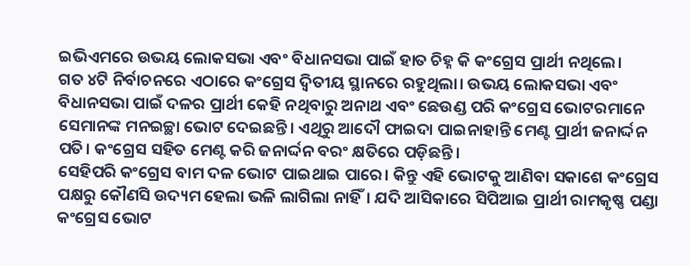ଇଭିଏମରେ ଉଭୟ ଲୋକସଭା ଏବଂ ବିଧାନସଭା ପାଇଁ ହାତ ଚିହ୍ନ କି କଂଗ୍ରେସ ପ୍ରାର୍ଥୀ ନଥିଲେ।
ଗତ ୪ଟି ନିର୍ବାଚନରେ ଏଠାରେ କଂଗ୍ରେସ ଦ୍ୱିତୀୟ ସ୍ଥାନରେ ରହୁଥିଲା। ଉଭୟ ଲୋକସଭା ଏବଂ ବିଧାନସଭା ପାଇଁ ଦଳର ପ୍ରାର୍ଥୀ କେହି ନଥିବାରୁ ଅନାଥ ଏବଂ ଛେଉଣ୍ଡ ପରି କଂଗ୍ରେସ ଭୋଟରମାନେ ସେମାନଙ୍କ ମନଇଚ୍ଛା ଭୋଟ ଦେଇଛନ୍ତି। ଏଥିରୁ ଆଦୌ ଫାଇଦା ପାଇନାହାନ୍ତି ମେଣ୍ଟ ପ୍ରାର୍ଥୀ ଜନାର୍ଦ୍ଦନ ପତି। କଂଗ୍ରେସ ସହିତ ମେଣ୍ଟ କରି ଜନାର୍ଦ୍ଦନ ବରଂ କ୍ଷତିରେ ପଡ଼ିଛନ୍ତି।
ସେହିପରି କଂଗ୍ରେସ ବାମ ଦଳ ଭୋଟ ପାଇଥାଇ ପାରେ। କିନ୍ତୁ ଏହି ଭୋଟକୁ ଆଣିବା ସକାଶେ କଂଗ୍ରେସ ପକ୍ଷରୁ କୌଣସି ଉଦ୍ୟମ ହେଲା ଭଳି ଲାଗିଲା ନାହିଁ। ଯଦି ଆସିକାରେ ସିପିଆଇ ପ୍ରାର୍ଥୀ ରାମକୃଷ୍ଣ ପଣ୍ଡା କଂଗ୍ରେସ ଭୋଟ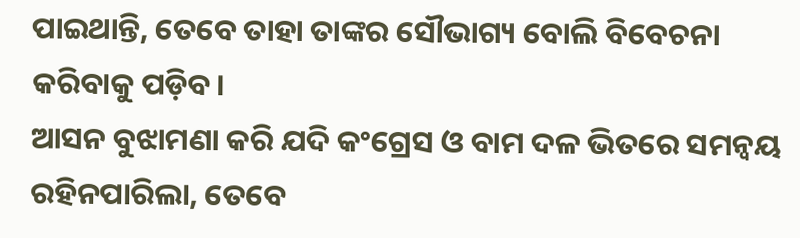ପାଇଥାନ୍ତି, ତେବେ ତାହା ତାଙ୍କର ସୌଭାଗ୍ୟ ବୋଲି ବିବେଚନା କରିବାକୁ ପଡ଼ିବ।
ଆସନ ବୁଝାମଣା କରି ଯଦି କଂଗ୍ରେସ ଓ ବାମ ଦଳ ଭିତରେ ସମନ୍ୱୟ ରହିନପାରିଲା, ତେବେ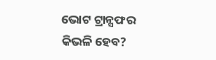ଭୋଟ ଟ୍ରାନ୍ସଫର କିଭଳି ହେବ?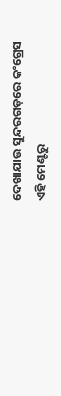ଦେଖାଯାଉ ସୁନ୍ଦରଗଡ଼ରେ କଂଗ୍ରେସ ଏହି ମେଣ୍ଟରୁ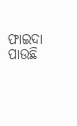ଫାଇଦା ପାଉଛି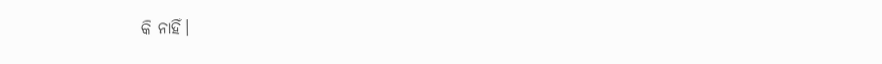କି ନାହିଁ।